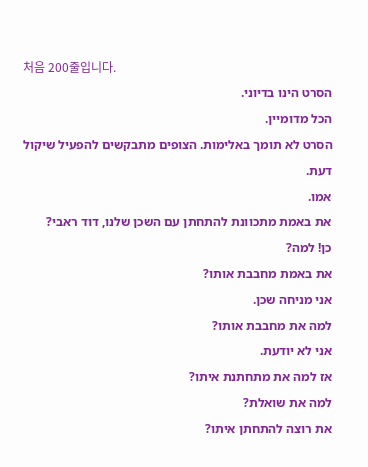처음 200줄입니다.
הסרט הינו בדיוני.
הכל מדומיין.
הסרט לא תומך באלימות. הצופים מתבקשים להפעיל שיקול דעת.
אמו.
את באמת מתכוונת להתחתן עם השכן שלנו, דוד ראבי?
כן! למה?
את באמת מחבבת אותו?
אני מניחה שכן.
למה את מחבבת אותו?
אני לא יודעת.
אז למה את מתחתנת איתו?
למה את שואלת?
את רוצה להתחתן איתו?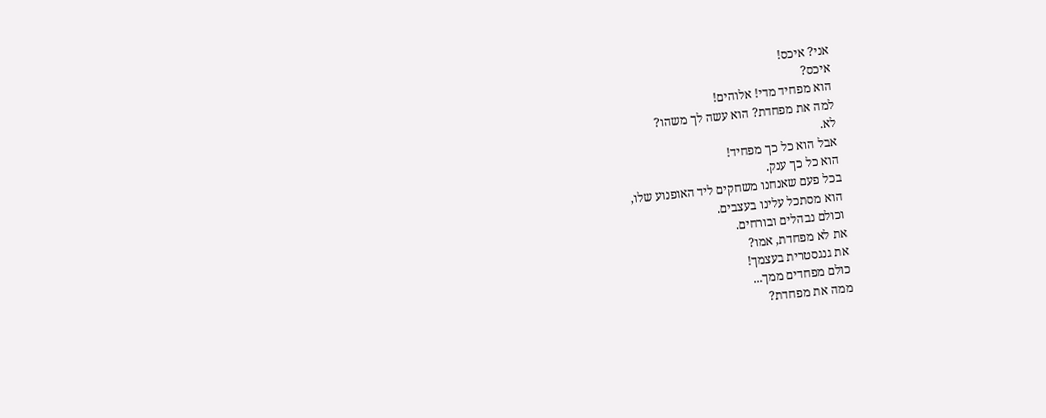אני? איכס!
איכס?
הוא מפחיד מדי! אלוהים!
למה את מפחדת? הוא עשה לך משהו?
לא.
אבל הוא כל כך מפחיד!
הוא כל כך ענק.
בכל פעם שאנחנו משחקים ליד האופנוע שלו,
הוא מסתכל עלינו בעצבים.
וכולם נבהלים ובורחים.
את לא מפחדת, אמו?
את גנגסטרית בעצמך!
כולם מפחדים ממך...
ממה את מפחדת?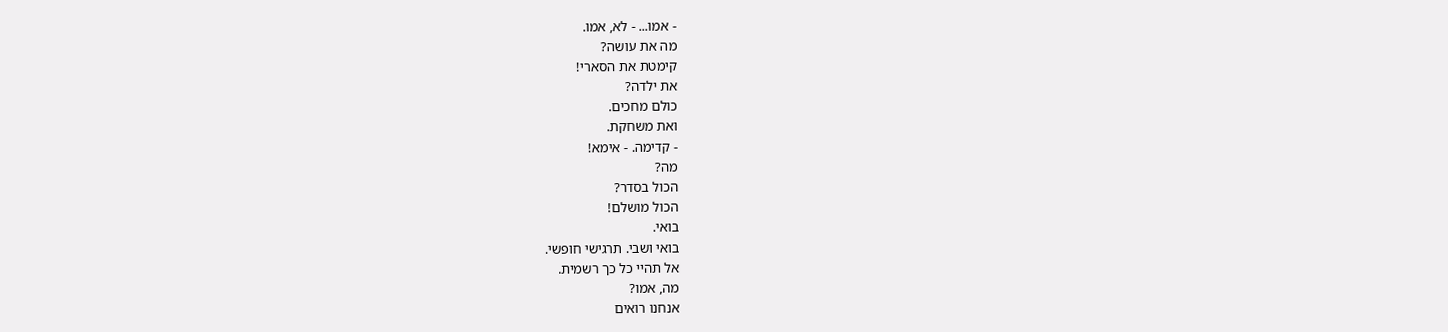- אמו... - לא, אמו.
מה את עושה?
קימטת את הסארי!
את ילדה?
כולם מחכים.
ואת משחקת.
- קדימה. - אימא!
מה?
הכול בסדר?
הכול מושלם!
בואי.
בואי ושבי. תרגישי חופשי.
אל תהיי כל כך רשמית.
מה, אמו?
אנחנו רואים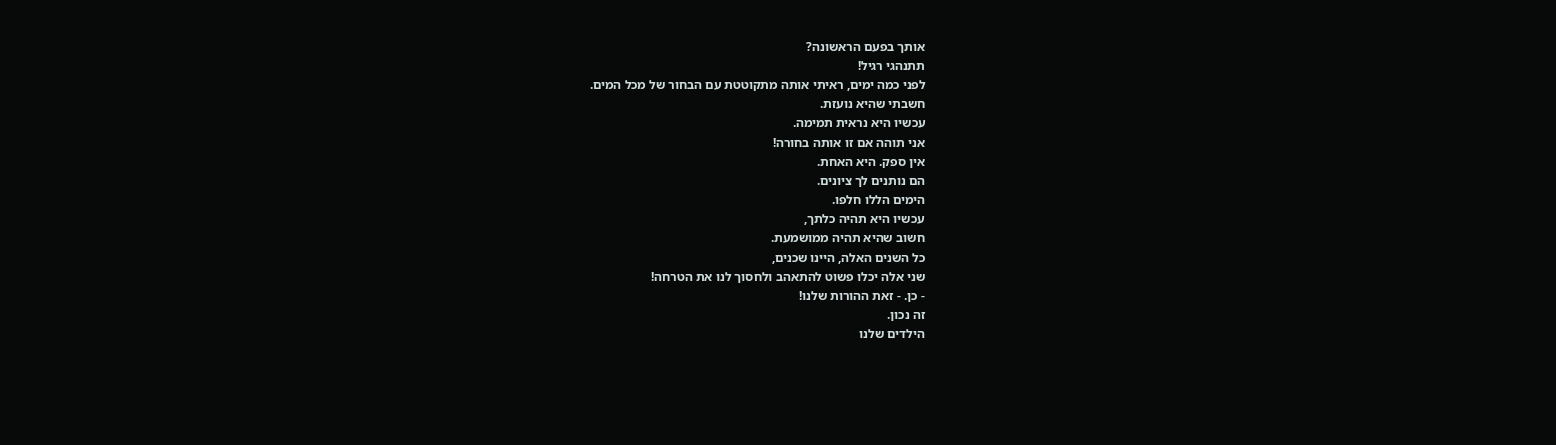אותך בפעם הראשונה?
תתנהגי רגיל!
לפני כמה ימים, ראיתי אותה מתקוטטת עם הבחור של מכל המים.
חשבתי שהיא נועזת.
עכשיו היא נראית תמימה.
אני תוהה אם זו אותה בחורה!
אין ספק. היא האחת.
הם נותנים לך ציונים.
הימים הללו חלפו.
עכשיו היא תהיה כלתך,
חשוב שהיא תהיה ממושמעת.
כל השנים האלה, היינו שכנים,
שני אלה יכלו פשוט להתאהב ולחסוך לנו את הטרחה!
- כן. - זאת ההורות שלנו!
זה נכון.
הילדים שלנו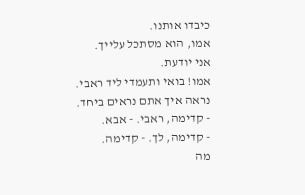כיבדו אותנו.
אמו, הוא מסתכל עלייך.
אני יודעת.
אמו! בואי ותעמדי ליד ראבי.
נראה איך אתם נראים ביחד.
- קדימה, ראבי. - אבא.
- קדימה, לך. - קדימה.
מה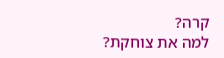קרה?
למה את צוחקת?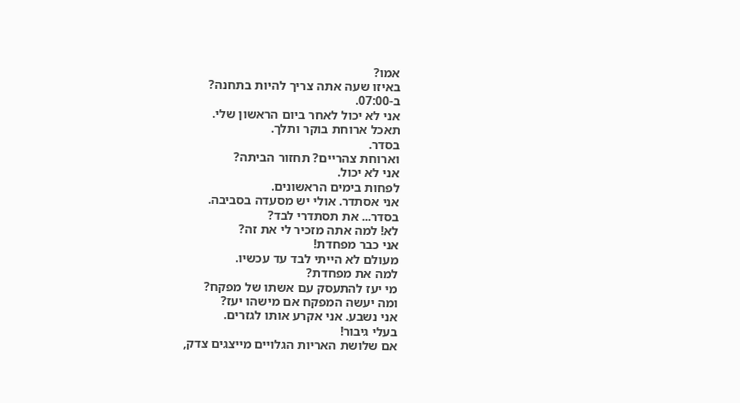אמו?
באיזו שעה אתה צריך להיות בתחנה?
ב-07:00.
אני לא יכול לאחר ביום הראשון שלי.
תאכל ארוחת בוקר ותלך.
בסדר.
וארוחת צהריים? תחזור הביתה?
אני לא יכול.
לפחות בימים הראשונים.
אני אסתדר. אולי יש מסעדה בסביבה.
בסדר... את תסתדרי לבד?
לא! למה אתה מזכיר לי את זה?
אני כבר מפחדת!
מעולם לא הייתי לבד עד עכשיו.
למה את מפחדת?
מי יעז להתעסק עם אשתו של מפקח?
ומה יעשה המפקח אם מישהו יעז?
אני נשבע. אני אקרע אותו לגזרים.
בעלי גיבור!
אם שלושת האריות הגלויים מייצגים צדק,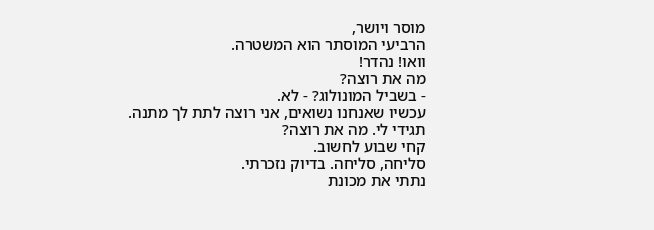מוסר ויושר,
הרביעי המוסתר הוא המשטרה.
וואו! נהדר!
מה את רוצה?
- בשביל המונולוג? - לא.
עכשיו שאנחנו נשואים, אני רוצה לתת לך מתנה.
תגידי לי. מה את רוצה?
קחי שבוע לחשוב.
סליחה, סליחה. בדיוק נזכרתי.
נתתי את מכונת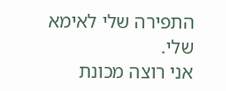התפירה שלי לאימא שלי.
אני רוצה מכונת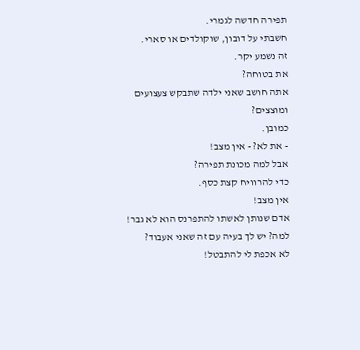תפירה חדשה לגמרי.
חשבתי על דובון, שוקולדים או סארי.
זה נשמע יקר.
את בטוחה?
אתה חושב שאני ילדה שתבקש צעצועים ומוצצים?
כמובן.
- את לא? - אין מצב!
אבל למה מכונת תפירה?
כדי להרוויח קצת כסף.
אין מצב!
אדם שנותן לאשתו להתפרנס הוא לא גבר!
למה? יש לך בעיה עם זה שאני אעבוד?
לא אכפת לי להתבטל!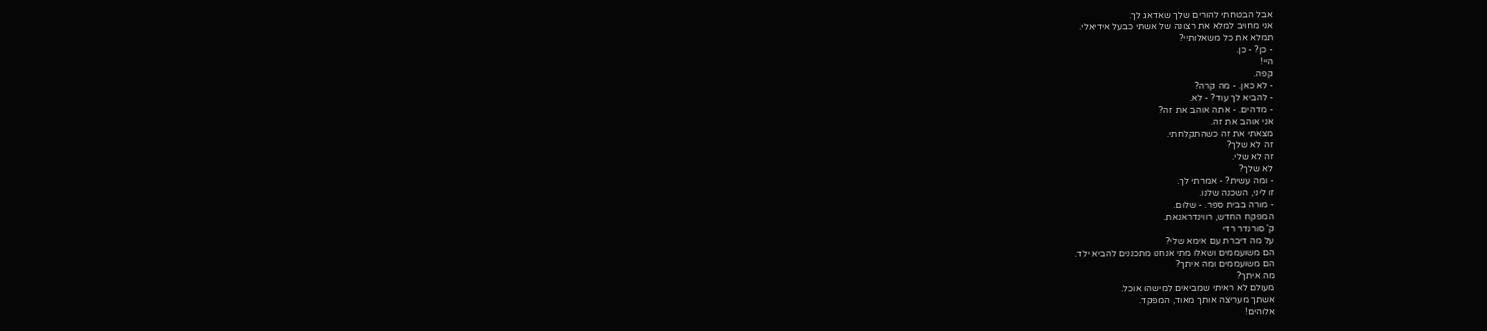אבל הבטחתי להורים שלך שאדאג לך.
אני מחויב למלא את רצונה של אשתי כבעל אידיאלי.
תמלא את כל משאלותיי?
- כן? - כן.
היי!
קפה.
- לא כאן. - מה קרה?
- להביא לך עוד? - לא.
- מדהים. - אתה אוהב את זה?
אני אוהב את זה.
מצאתי את זה כשהתקלחתי.
זה לא שלך?
זה לא שלי.
לא שלך?
- ומה עשית? - אמרתי לך.
זו ליני, השכנה שלנו.
- מורה בבית ספר. - שלום.
המפקח החדש, רווינדראנאת.
ק' סורנדר רדי
על מה דיברת עם אימא שלי?
הם משועממים ושאלו מתי אנחנו מתכננים להביא ילד.
הם משועממים ומה איתך?
מה איתך?
מעולם לא ראיתי שמביאים למישהו אוכל.
אשתך מעריצה אותך מאוד, המפקד.
אלוהים!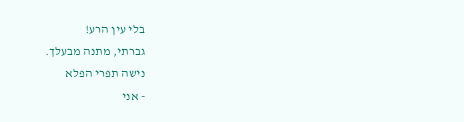בלי עין הרע!
גברתי, מתנה מבעלך.
נישה תפרי הפלא
- אני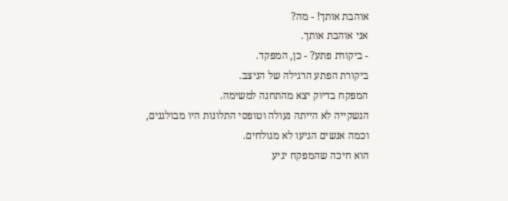אוהבת אותך! - מה?
אני אוהבת אותך.
- ביקורת פתע? - כן, המפקד.
ביקורת הפתע הרגילה של הניצב.
המפקח בדיוק יצא מהתחנה למשימה.
הנשקייה לא הייתה נעולה וטופסי התלונות היו מבולגנים,
וכמה אנשים הגיעו לא מגולחים.
הוא חיכה שהמפקח יגיע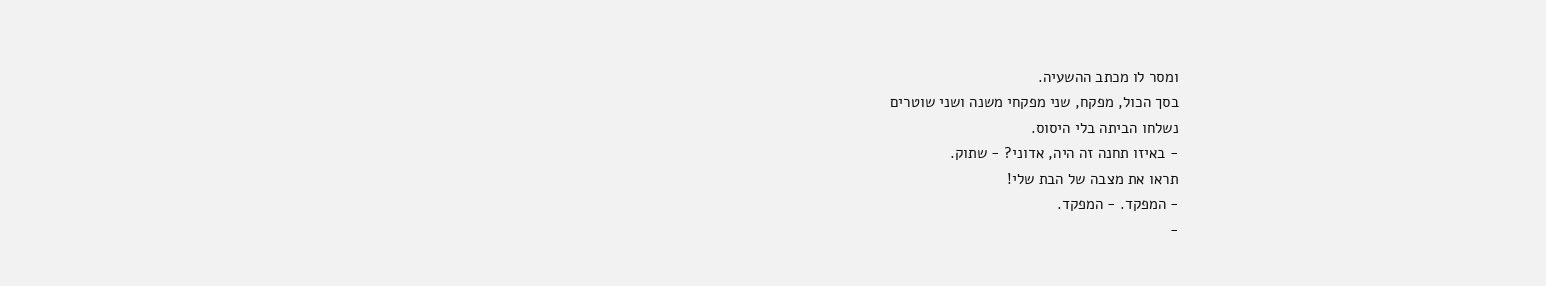ומסר לו מכתב ההשעיה.
בסך הכול, מפקח, שני מפקחי משנה ושני שוטרים
נשלחו הביתה בלי היסוס.
- באיזו תחנה זה היה, אדוני? - שתוק.
תראו את מצבה של הבת שלי!
- המפקד. - המפקד.
-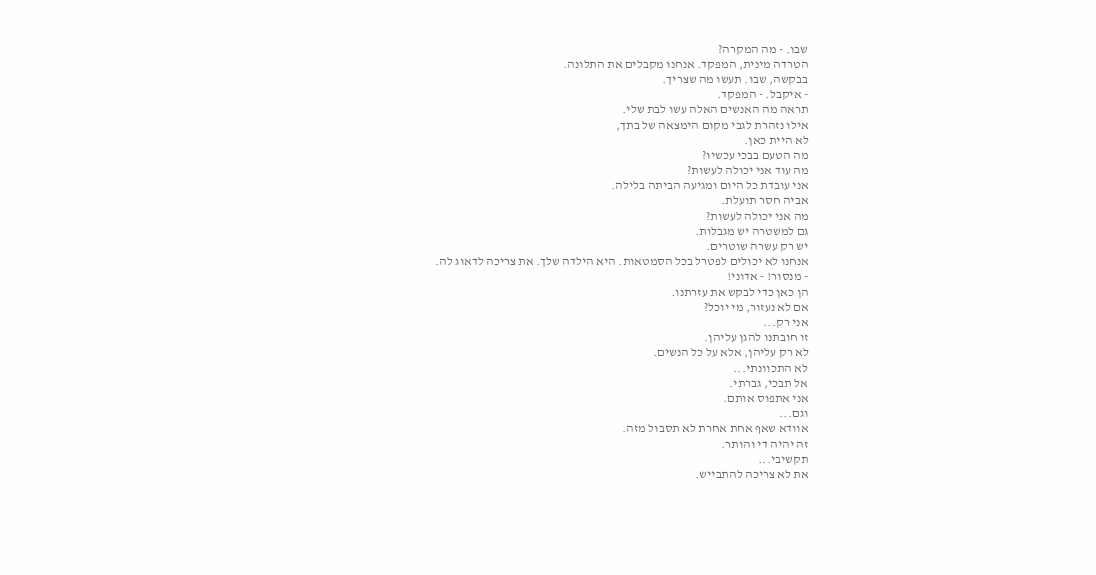שבו. - מה המקרה?
הטרדה מינית, המפקד. אנחנו מקבלים את התלונה.
בבקשה, שבו. תעשו מה שצריך.
- איקבל. - המפקד.
תראה מה האנשים האלה עשו לבת שלי.
אילו נזהרת לגבי מקום הימצאה של בתך,
לא היית כאן.
מה הטעם בבכי עכשיו?
מה עוד אני יכולה לעשות?
אני עובדת כל היום ומגיעה הביתה בלילה.
אביה חסר תועלת.
מה אני יכולה לעשות?
גם למשטרה יש מגבלות.
יש רק עשרה שוטרים.
אנחנו לא יכולים לפטרל בכל הסמטאות. היא הילדה שלך. את צריכה לדאוג לה.
- מנסור! - אדוני!
הן כאן כדי לבקש את עזרתנו.
אם לא נעזור, מי יוכל?
אני רק...
זו חובתנו להגן עליהן.
לא רק עליהן, אלא על כל הנשים.
לא התכוונתי...
אל תבכי, גברתי.
אני אתפוס אותם.
וגם...
אוודא שאף אחת אחרת לא תסבול מזה.
זה יהיה די והותר.
תקשיבי...
את לא צריכה להתבייש.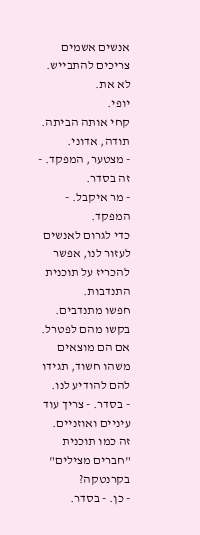אנשים אשמים צריכים להתבייש.
לא את.
יופי.
קחי אותה הביתה.
תודה, אדוני.
- מצטער, המפקד. - זה בסדר.
- מר איקבל. - המפקד.
כדי לגרום לאנשים לעזור לנו, אפשר להכריז על תוכנית התנדבות.
חפשו מתנדבים.
בקשו מהם לפטרל.
אם הם מוצאים משהו חשוד, תגידו להם להודיע לנו.
- בסדר. - צריך עוד עיניים ואוזניים.
זה כמו תוכנית "חברים מצילים" בקרנטקה?
- כן. - בסדר.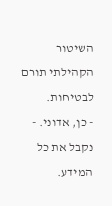השיטור הקהילתי תורם לבטיחות.
- כן, אדוני. - נקבל את כל המידע.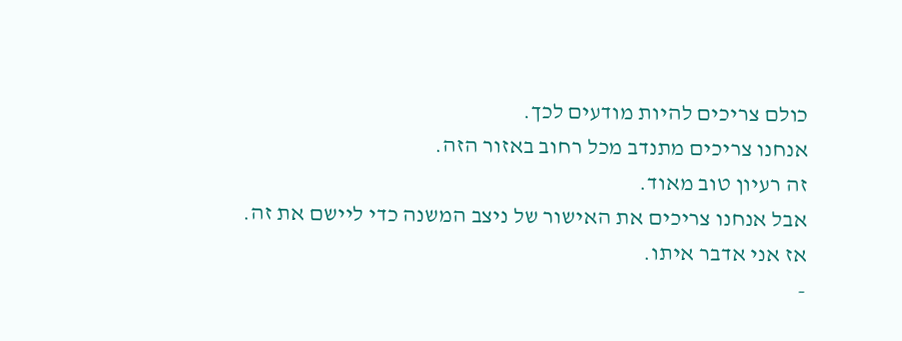כולם צריכים להיות מודעים לכך.
אנחנו צריכים מתנדב מכל רחוב באזור הזה.
זה רעיון טוב מאוד.
אבל אנחנו צריכים את האישור של ניצב המשנה כדי ליישם את זה.
אז אני אדבר איתו.
-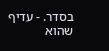בסדר. - עדיף שהוא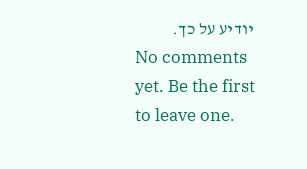יודיע על כך.
No comments yet. Be the first to leave one.